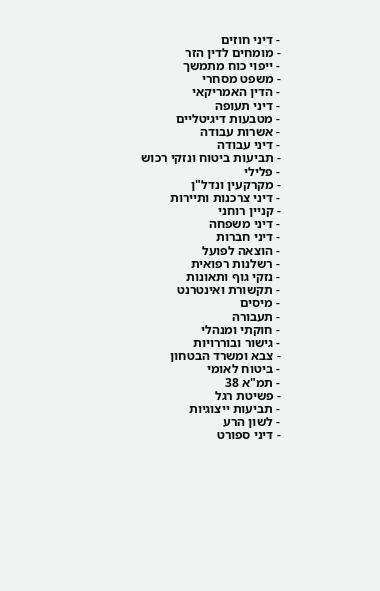- דיני חוזים
- מומחים לדין הזר
- ייפוי כוח מתמשך
- משפט מסחרי
- הדין האמריקאי
- דיני תעופה
- מטבעות דיגיטליים
- אשרות עבודה
- דיני עבודה
- תביעות ביטוח ונזקי רכוש
- פלילי
- מקרקעין ונדל"ן
- דיני צרכנות ותיירות
- קניין רוחני
- דיני משפחה
- דיני חברות
- הוצאה לפועל
- רשלנות רפואית
- נזקי גוף ותאונות
- תקשורת ואינטרנט
- מיסים
- תעבורה
- חוקתי ומנהלי
- גישור ובוררויות
- צבא ומשרד הבטחון
- ביטוח לאומי
- תמ"א 38
- פשיטת רגל
- תביעות ייצוגיות
- לשון הרע
- דיני ספורט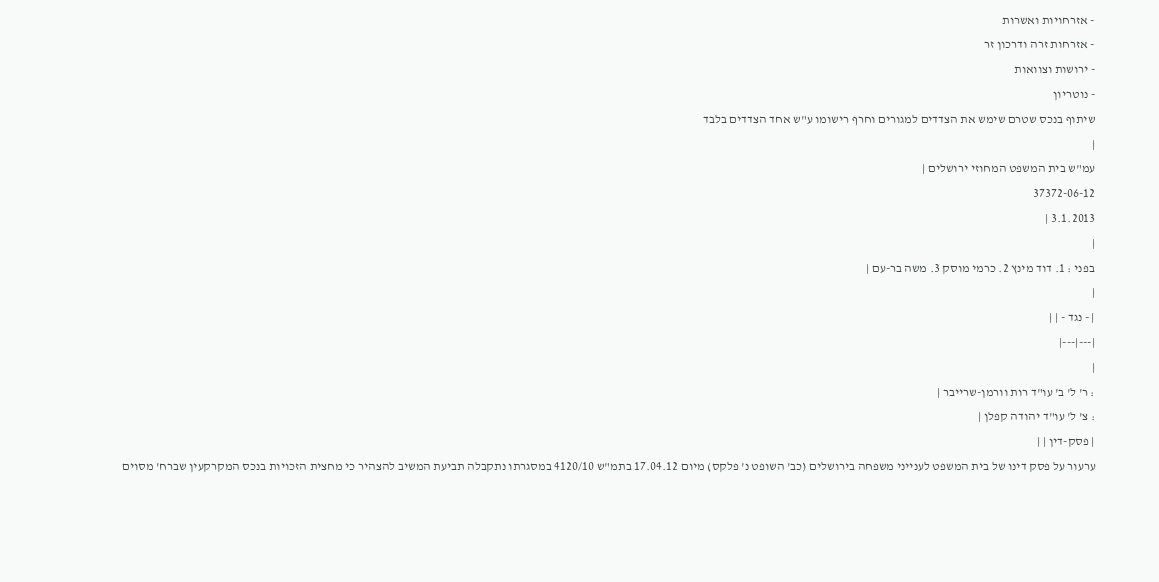- אזרחויות ואשרות
- אזרחות זרה ודרכון זר
- ירושות וצוואות
- נוטריון
שיתוף בנכס שטרם שימש את הצדדים למגורים וחרף רישומו ע"ש אחד הצדדים בלבד
|
עמ"ש בית המשפט המחוזי ירושלים |
37372-06-12
3.1.2013 |
|
בפני : 1. דוד מינץ 2. כרמי מוסק 3. משה בר-עם |
|
| - נגד - | |
|---|---|
|
: ר' ל' ב' עו"ד רות וורמן-שרייבר |
: צ' ל' עו"ד יהודה קפלן |
| פסק-דין | |
ערעור על פסק דינו של בית המשפט לענייני משפחה בירושלים (כב' השופט נ' פלקס) מיום 17.04.12 בתמ"ש 4120/10 במסגרתו נתקבלה תביעת המשיב להצהיר כי מחצית הזכויות בנכס המקרקעין שברח' מסוים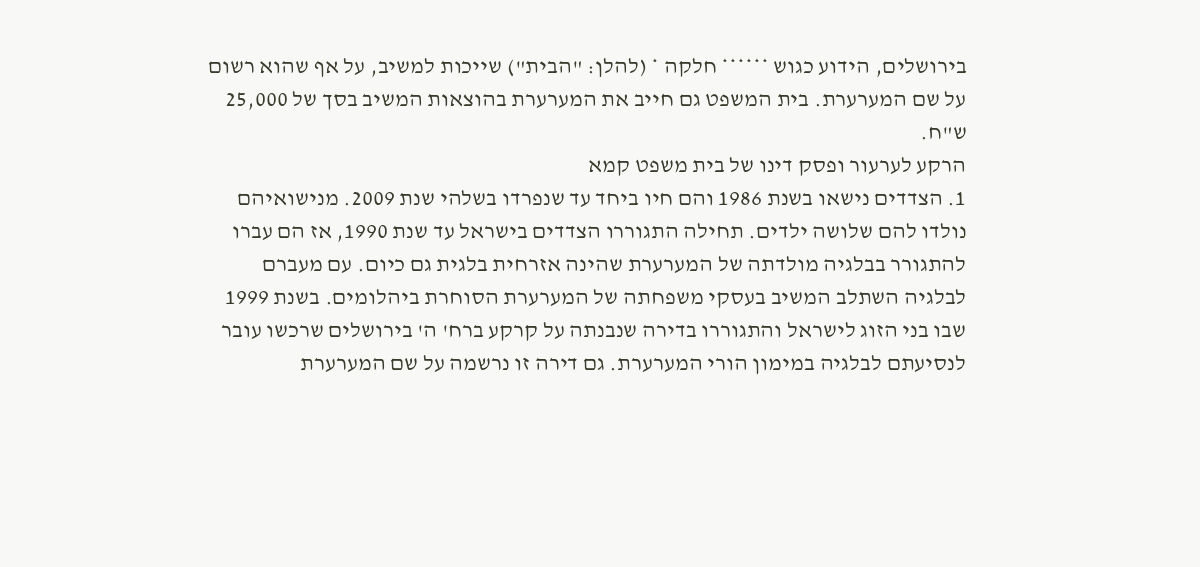בירושלים, הידוע כגוש ****** חלקה * (להלן: "הבית") שייכות למשיב, על אף שהוא רשום על שם המערערת. בית המשפט גם חייב את המערערת בהוצאות המשיב בסך של 25,000 ש"ח.
הרקע לערעור ופסק דינו של בית משפט קמא
1. הצדדים נישאו בשנת 1986 והם חיו ביחד עד שנפרדו בשלהי שנת 2009. מנישואיהם נולדו להם שלושה ילדים. תחילה התגוררו הצדדים בישראל עד שנת 1990, אז הם עברו להתגורר בבלגיה מולדתה של המערערת שהינה אזרחית בלגית גם כיום. עם מעברם לבלגיה השתלב המשיב בעסקי משפחתה של המערערת הסוחרת ביהלומים. בשנת 1999 שבו בני הזוג לישראל והתגוררו בדירה שנבנתה על קרקע ברח' ה' בירושלים שרכשו עובר לנסיעתם לבלגיה במימון הורי המערערת. גם דירה זו נרשמה על שם המערערת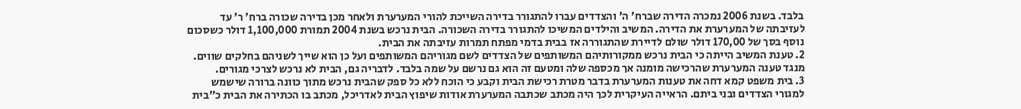בלבד. בשנת 2006 נמכרה הדירה שברח' ה' והצדדים עברו להתגורר בדירה השייכת להורי המערערת ולאחר מכן בדירה שכורה ברח' ר' עד לעזיבתה של המערערת את הדירה. המשיב והילדים המשיכו להתגורר בדירה השכורה. הבית נרכש בשנת 2004 תמורת 1,100,000 דולר כשסכום נוסף בסך של 170,00 דולר שולם לדיירת שהתגוררה אז בבית בדמי מפתח תמרות עזיבתה את הבית.
2. טענת המשיב הייתה כי הבית נרכש ממקורותיהם המשותפים של הצדדים לשם מגוריהם המשותפים ועל כן הוא שייך לשניהם בחלקים שווים. מנגד טענה המערערת שהרכישה מומנה אך מכספה שלה ומטעם זה הוא גם נרשם על שמה בלבד. לדבריה גם, הבית לא נרכש לצרכי מגורים.
3. בית משפט קמא דחה את טענות המערערת בדבר מטרת רכישת הבית וקבע כי הוכח ללא כל ספק שהבית נרכש מתוך כוונה ברורה שישמש למגורי הצדדים ובני ביתם. הראייה העיקרית לכך היה מכתב שכתבה המערערת אודות שיפוץ הבית לאדריכל, מכתב בו הכתירה את הבית כ"בית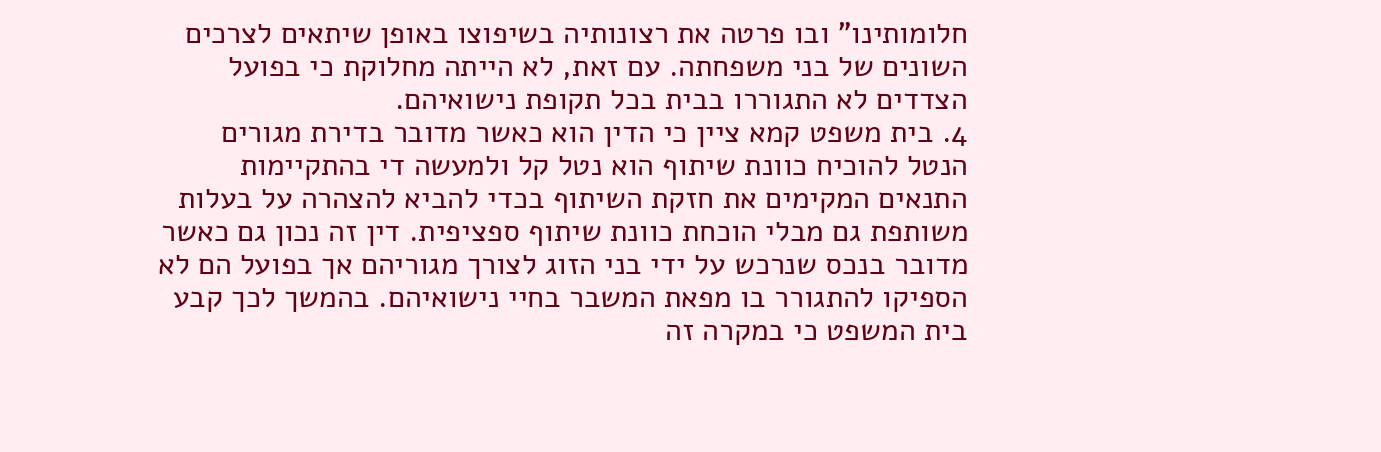חלומותינו" ובו פרטה את רצונותיה בשיפוצו באופן שיתאים לצרכים השונים של בני משפחתה. עם זאת, לא הייתה מחלוקת כי בפועל הצדדים לא התגוררו בבית בכל תקופת נישואיהם.
4. בית משפט קמא ציין כי הדין הוא כאשר מדובר בדירת מגורים הנטל להוכיח כוונת שיתוף הוא נטל קל ולמעשה די בהתקיימות התנאים המקימים את חזקת השיתוף בכדי להביא להצהרה על בעלות משותפת גם מבלי הוכחת כוונת שיתוף ספציפית. דין זה נכון גם כאשר מדובר בנכס שנרכש על ידי בני הזוג לצורך מגוריהם אך בפועל הם לא הספיקו להתגורר בו מפאת המשבר בחיי נישואיהם. בהמשך לכך קבע בית המשפט כי במקרה זה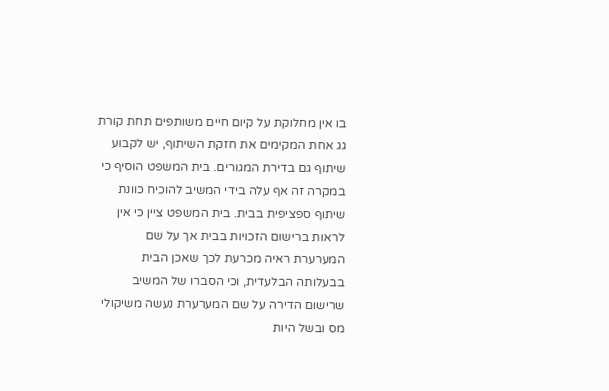בו אין מחלוקת על קיום חיים משותפים תחת קורת גג אחת המקימים את חזקת השיתוף, יש לקבוע שיתוף גם בדירת המגורים. בית המשפט הוסיף כי במקרה זה אף עלה בידי המשיב להוכיח כוונת שיתוף ספציפית בבית. בית המשפט ציין כי אין לראות ברישום הזכויות בבית אך על שם המערערת ראיה מכרעת לכך שאכן הבית בבעלותה הבלעדית, וכי הסברו של המשיב שרישום הדירה על שם המערערת נעשה משיקולי מס ובשל היות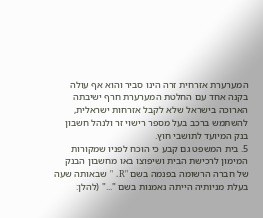המערערת אזרחית זרה הינו סביר והוא אף עולה בקנה אחד עם החלטת המערערת חרף ישיבתה הארוכה בישראל שלא לקבל אזרחות ישראלית, להשתמש ברכב בעל מספר רישוי זר ולנהל חשבון בנק המיועד לתושבי חוץ.
5. בית המשפט גם קבע כי הוכח לפניו שמקורות המימון לרכישת הבית ושיפוצו באו מחשבון הבנק של חברה הרשומה בפנמה בשם "R. " שבאותה שעה בעלת מניותיה הייתה נאמנות בשם "..." (להלן: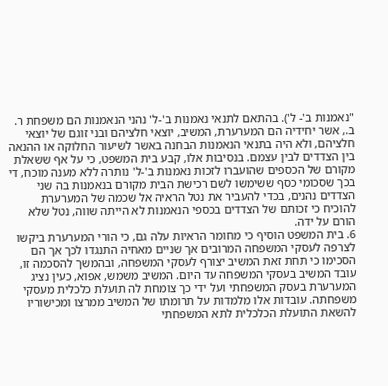"נאמנות ב'- ל'). בהתאם לתנאי נאמנות ב'-ל' נהני הנאמנות הם משפחת ר. ב., אשר יחידיה הם המערערת, המשיב, יוצאי חלציהם ובני זוגם של יוצאי חלציהם, ולא היה בתנאי הנאמנות הבחנה באשר לשיעור החלוקה או ההנאה בין הצדדים לבין עצמם. בנסיבות אלו, קבע בית המשפט, כי על אף ששאלת מקורם של הכספים שהועברו לזכות נאמנות ב'-ל' נותרה ללא מענה מוכח, די בכך שסכומי כסף ששימשו לשם רכישת הבית מקורם בנאמנות בה שני הצדדים נהנים, בכדי להעביר את נטל הראיה אל שכמה של המערערת להוכיח כי זכותם של הצדדים בכספי הנאמנות לא הייתה שווה, נטל שלא הורם על ידה.
6. בית המשפט הוסיף כי מחומר הראיות עלה גם, כי הורי המערערת ביקשו לצרפה לעסקי המשפחה המרובים אך שניים מאחיה התנגדו לכך אך הם הסכימו כי תחת זאת המשיב יצורף לעסקי המשפחה, ובהמשך להסכמה זו, עובד המשיב בעסקי המשפחה עד היום. המשיב משמש, אפוא, כעין נציג המערערת בעסק המשפחתי ועל ידי כך צומחת לה תועלת כלכלית מעסקי משפחתה. עובדות אלו מלמדות על תרומתו של המשיב ממרצו ומכישוריו להשאת התועלת הכלכלית לתא המשפחתי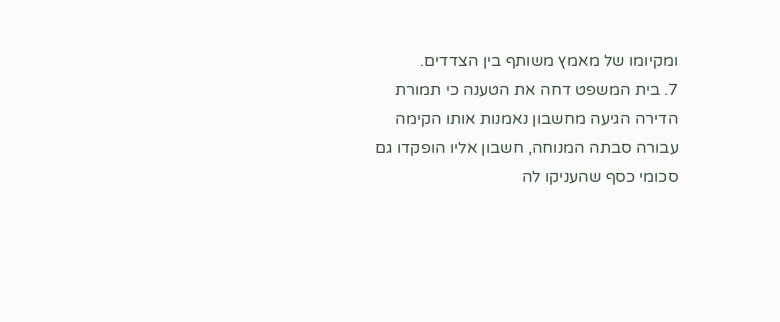ומקיומו של מאמץ משותף בין הצדדים.
7. בית המשפט דחה את הטענה כי תמורת הדירה הגיעה מחשבון נאמנות אותו הקימה עבורה סבתה המנוחה, חשבון אליו הופקדו גם סכומי כסף שהעניקו לה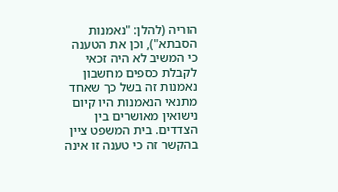הוריה (להלן: "נאמנות הסבתא"), וכן את הטענה כי המשיב לא היה זכאי לקבלת כספים מחשבון נאמנות זה בשל כך שאחד מתנאי הנאמנות היו קיום נישואין מאושרים בין הצדדים. בית המשפט ציין בהקשר זה כי טענה זו אינה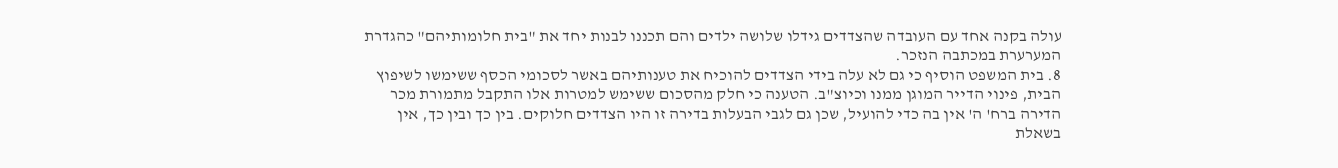עולה בקנה אחד עם העובדה שהצדדים גידלו שלושה ילדים והם תכננו לבנות יחד את "בית חלומותיהם" כהגדרת המערערת במכתבה הנזכר.
8. בית המשפט הוסיף כי גם לא עלה בידי הצדדים להוכיח את טענותיהם באשר לסכומי הכסף ששימשו לשיפוץ הבית, פינוי הדייר המוגן ממנו וכיוצ"ב. הטענה כי חלק מהסכום ששימש למטרות אלו התקבל מתמורת מכר הדירה ברח' ה' אין בה כדי להועיל, שכן גם לגבי הבעלות בדירה זו היו הצדדים חלוקים. בין כך ובין כך, אין בשאלת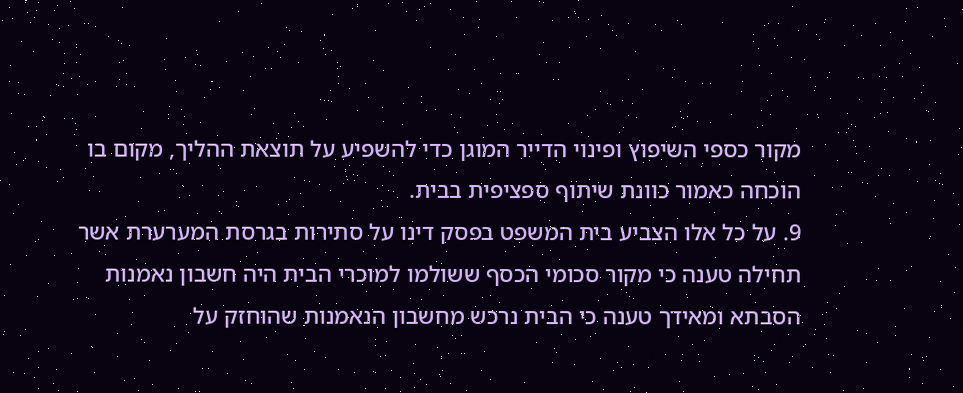מקור כספי השיפוץ ופינוי הדייר המוגן כדי להשפיע על תוצאת ההליך, מקום בו הוכחה כאמור כוונת שיתוף ספציפית בבית.
9. על כל אלו הצביע בית המשפט בפסק דינו על סתירות בגרסת המערערת אשר תחילה טענה כי מקור סכומי הכסף ששולמו למוכרי הבית היה חשבון נאמנות הסבתא ומאידך טענה כי הבית נרכש מחשבון הנאמנות שהוחזק על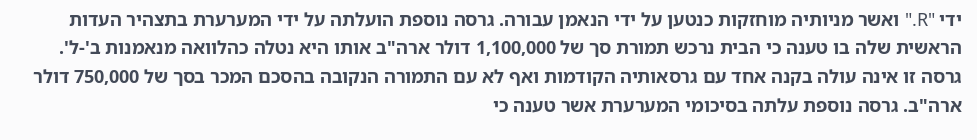ידי "R." ואשר מניותיה מוחזקות כנטען על ידי הנאמן עבורה. גרסה נוספת הועלתה על ידי המערערת בתצהיר העדות הראשית שלה בו טענה כי הבית נרכש תמורת סך של 1,100,000 דולר ארה"ב אותו היא נטלה כהלוואה מנאמנות ב'-ל'. גרסה זו אינה עולה בקנה אחד עם גרסאותיה הקודמות ואף לא עם התמורה הנקובה בהסכם המכר בסך של 750,000 דולר ארה"ב. גרסה נוספת עלתה בסיכומי המערערת אשר טענה כי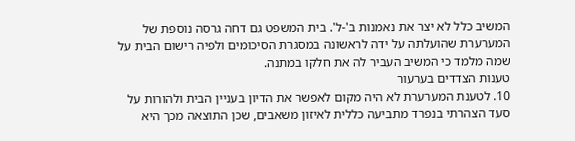המשיב כלל לא יצר את נאמנות ב'-ל'. בית המשפט גם דחה גרסה נוספת של המערערת שהועלתה על ידה לראשונה במסגרת הסיכומים ולפיה רישום הבית על שמה מלמד כי המשיב העביר לה את חלקו במתנה.
טענות הצדדים בערעור
10. לטענת המערערת לא היה מקום לאפשר את הדיון בעניין הבית ולהורות על סעד הצהרתי בנפרד מתביעה כללית לאיזון משאבים, שכן התוצאה מכך היא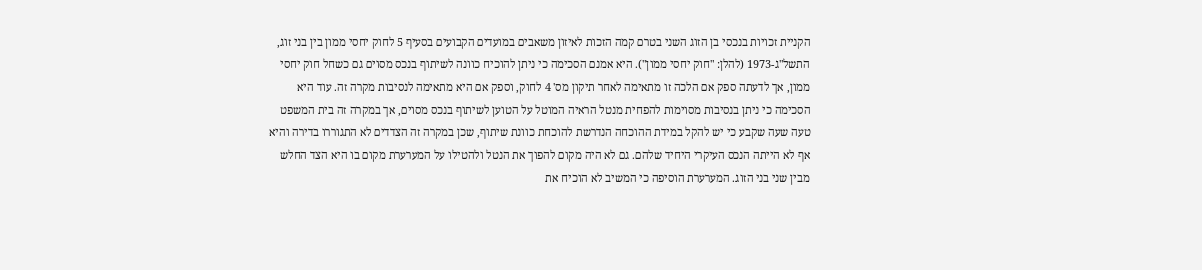הקניית זכויות בנכסי בן הזוג השני בטרם קמה הזכות לאיזון משאבים במועדים הקבועים בסעיף 5 לחוק יחסי ממון בין בני זוג, התשל"ג-1973 (להלן: "חוק יחסי ממון"). היא אמנם הסכימה כי ניתן להוכיח כוונה לשיתוף בנכס מסוים גם כשחל חוק יחסי ממון, אך לדעתה ספק אם הלכה זו מתאימה לאחר תיקון מס' 4 לחוק, וספק אם היא מתאימה לנסיבות מקרה זה. עוד היא הסכימה כי ניתן בנסיבות מסוימות להפחית מנטל הראיה המוטל על הטוען לשיתוף בנכס מסוים, אך במקרה זה בית המשפט טעה שעה שקבע כי יש להקל במידת ההוכחה הנדרשת להוכחת כוונת שיתוף, שכן במקרה זה הצדדים לא התגוררו בדירה והיא אף לא הייתה הנכס העיקרי היחיד שלהם. גם לא היה מקום להפוך את הנטל ולהטילו על המערערת מקום בו היא הצד החלש מבין שני בני הזוג. המערערת הוסיפה כי המשיב לא הוכיח את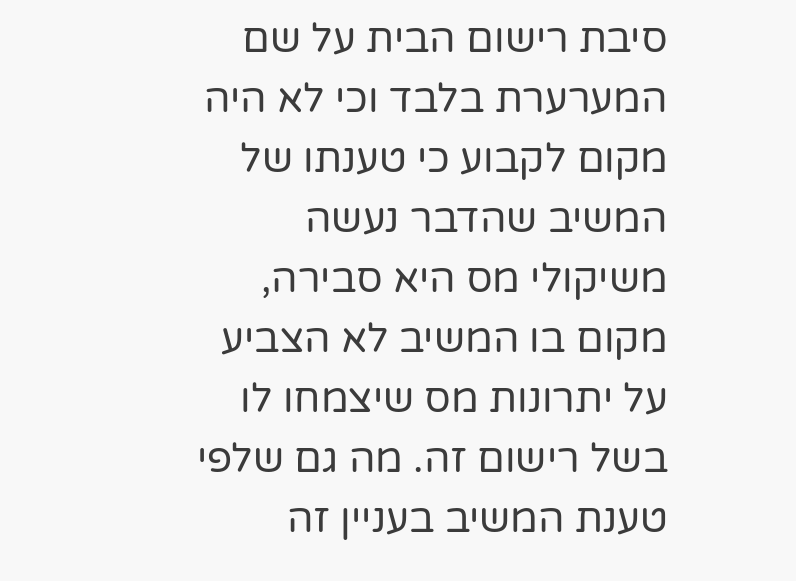סיבת רישום הבית על שם המערערת בלבד וכי לא היה מקום לקבוע כי טענתו של המשיב שהדבר נעשה משיקולי מס היא סבירה, מקום בו המשיב לא הצביע על יתרונות מס שיצמחו לו בשל רישום זה. מה גם שלפי טענת המשיב בעניין זה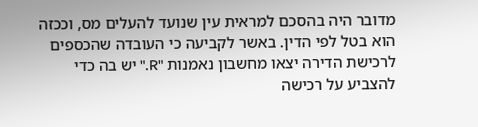מדובר היה בהסכם למראית עין שנועד להעלים מס, וככזה הוא בטל לפי הדין. באשר לקביעה כי העובדה שהכספים לרכישת הדירה יצאו מחשבון נאמנות "R." יש בה כדי להצביע על רכישה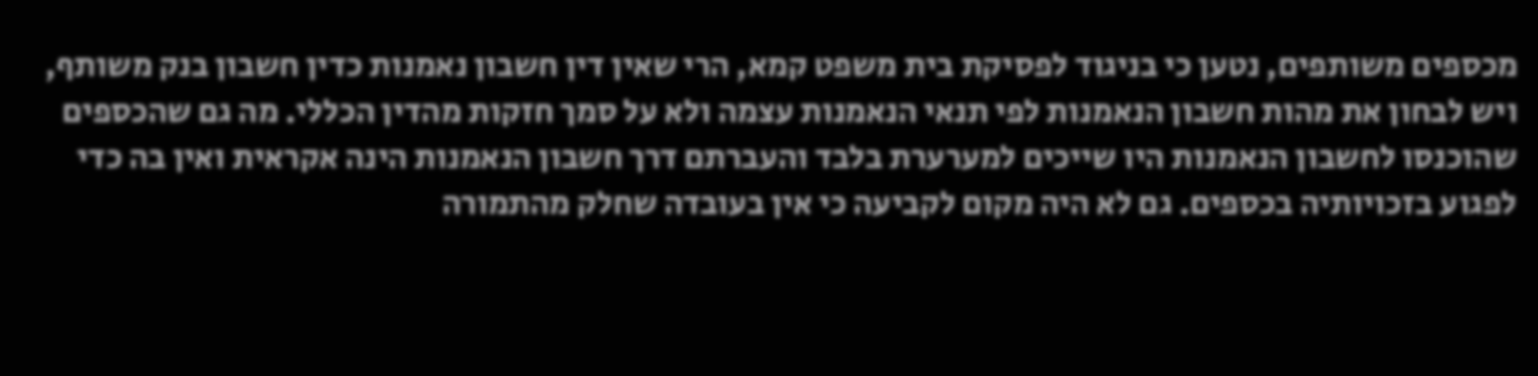מכספים משותפים, נטען כי בניגוד לפסיקת בית משפט קמא, הרי שאין דין חשבון נאמנות כדין חשבון בנק משותף, ויש לבחון את מהות חשבון הנאמנות לפי תנאי הנאמנות עצמה ולא על סמך חזקות מהדין הכללי. מה גם שהכספים שהוכנסו לחשבון הנאמנות היו שייכים למערערת בלבד והעברתם דרך חשבון הנאמנות הינה אקראית ואין בה כדי לפגוע בזכויותיה בכספים. גם לא היה מקום לקביעה כי אין בעובדה שחלק מהתמורה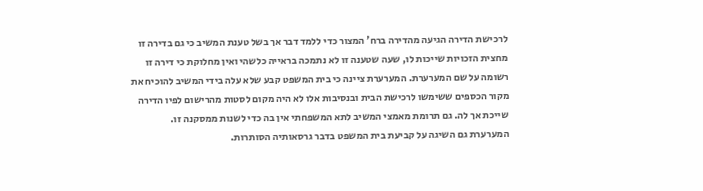לרכישת הדירה הגיעה מהדירה ברח' המצור כדי ללמד דבר אך בשל טענת המשיב כי גם בדירה זו מחצית הזכויות שייכות לו, שעה שטענה זו לא נתמכה בראייה כלשהי ואין מחלוקת כי דירה זו רשומה על שם המערערת. המערערת ציינה כי בית המשפט קבע שלא עלה בידי המשיב להוכיח את מקור הכספים ששימשו לרכישת הבית ובנסיבות אלו לא היה מקום לסטות מהרישום לפיו הדירה שייכת אך לה. גם תרומת מאמצי המשיב לתא המשפחתי אין בה כדי לשנות ממסקנה זו. המערערת גם השיגה על קביעת בית המשפט בדבר גרסאותיה הסותרות.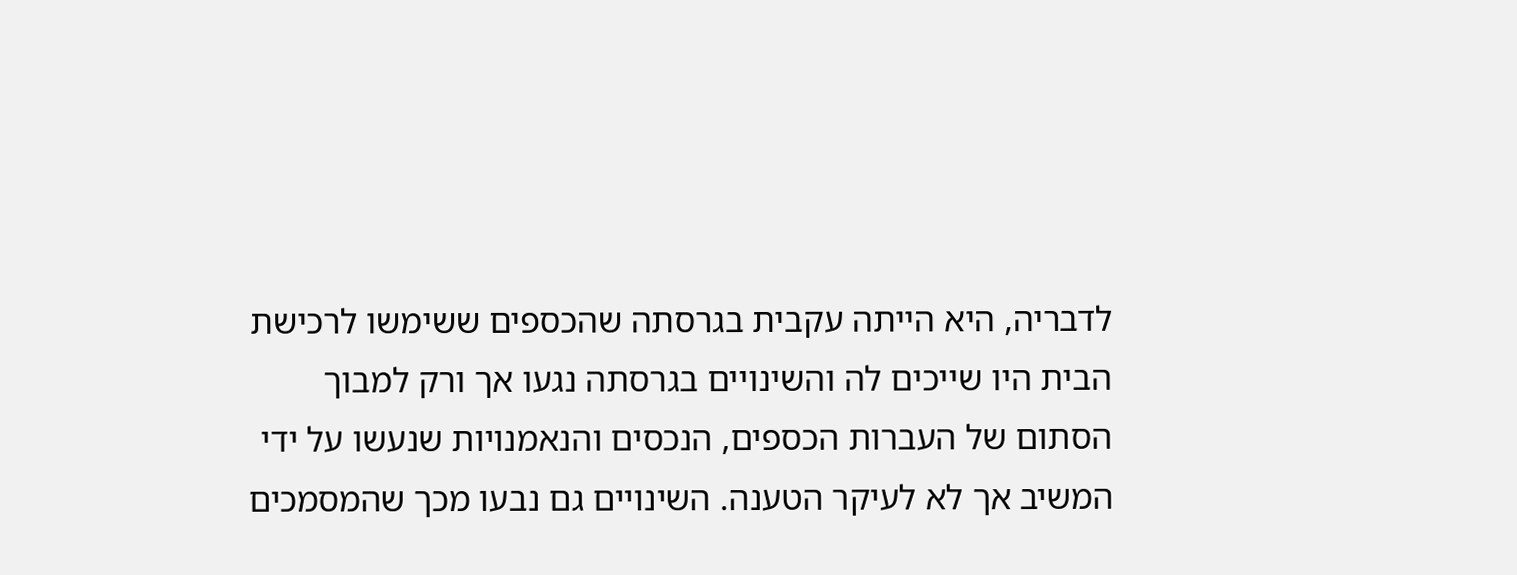לדבריה, היא הייתה עקבית בגרסתה שהכספים ששימשו לרכישת הבית היו שייכים לה והשינויים בגרסתה נגעו אך ורק למבוך הסתום של העברות הכספים, הנכסים והנאמנויות שנעשו על ידי המשיב אך לא לעיקר הטענה. השינויים גם נבעו מכך שהמסמכים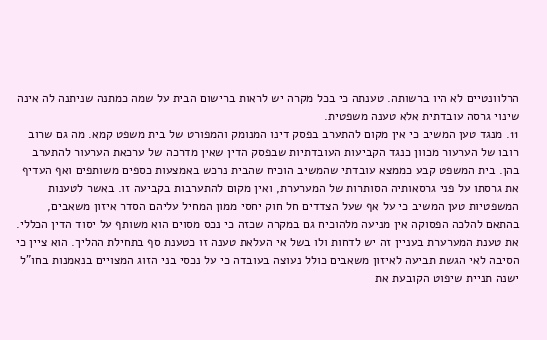הרלוונטיים לא היו ברשותה. טענתה כי בכל מקרה יש לראות ברישום הבית על שמה כמתנה שניתנה לה אינה שינוי גרסה עובדתית אלא טענה משפטית.
11. מנגד טען המשיב כי אין מקום להתערב בפסק דינו המנומק והמפורט של בית משפט קמא. מה גם שרוב רובו של הערעור מכוון כנגד הקביעות העובדתיות שבפסק הדין שאין מדרכה של ערכאת הערעור להתערב בהן. בית המשפט קבע כממצא עובדתי שהמשיב הוכיח שהבית נרכש באמצעות כספים משותפים ואף העדיף את גרסתו על פני גרסאותיה הסותרות של המערערת, ואין מקום להתערבות בקביעה זו. באשר לטענות המשפטיות טען המשיב כי על אף שעל הצדדים חל חוק יחסי ממון המחיל עליהם הסדר איזון משאבים, בהתאם להלכה הפסוקה אין מניעה מלהוכיח גם במקרה שכזה כי נכס מסוים הוא משותף על יסוד הדין הכללי. את טענת המערערת בעניין זה יש לדחות ולו בשל אי העלאת טענה זו כטענת סף בתחילת ההליך. הוא ציין כי הסיבה לאי הגשת תביעה לאיזון משאבים כולל נעוצה בעובדה כי על נכסי בני הזוג המצויים בנאמנות בחו"ל ישנה תניית שיפוט הקובעת את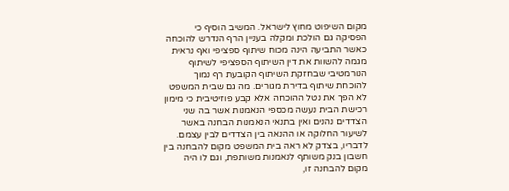מקום השיפוט מחוץ לישראל. המשיב הוסיף כי הפסיקה גם הולכת ומקלה בעניין הרף הנדרש להוכחה כאשר התביעה הינה מכוח שיתוף ספציפי ואף נראית מגמה להשוות את דין השיתוף הספציפי לשיתוף הנורמטיבי שבחזקת השיתוף הקובעת רף נמוך להוכחת שיתוף בדירת מגורים. מה גם שבית המשפט לא הפך את נטל ההוכחה אלא קבע פוזיטיבית כי מימון רכישת הבית נעשה מכספי הנאמנות אשר בה שני הצדדים נהנים ואין בתנאי הנאמנות הבחנה באשר לשיעור החלוקה או ההנאה בין הצדדים לבין עצמם. לדבריו, בצדק לא ראה בית המשפט מקום להבחנה בין חשבון בנק משותף לנאמנות משותפת, וגם לו היה מקום להבחנה זו,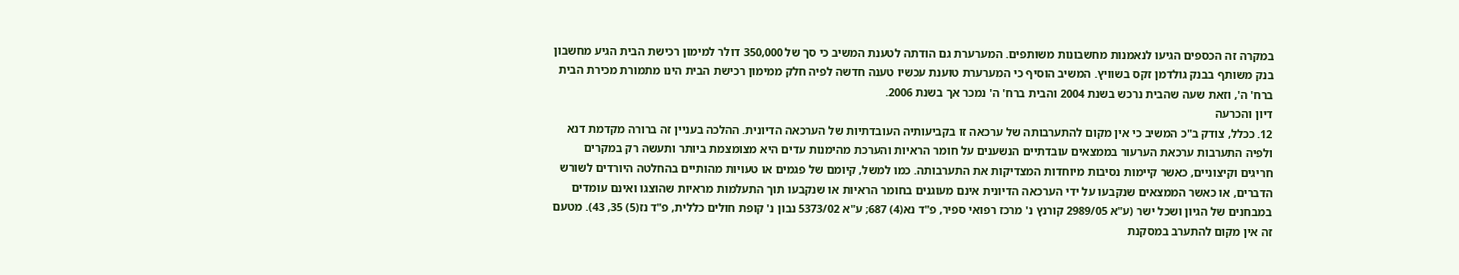במקרה זה הכספים הגיעו לנאמנות מחשבונות משותפים. המערערת גם הודתה לטענת המשיב כי סך של 350,000 דולר למימון רכישת הבית הגיע מחשבון בנק משותף בבנק גולדמן זקס בשוויץ. המשיב הוסיף כי המערערת טוענת עכשיו טענה חדשה לפיה חלק ממימון רכישת הבית הינו מתמורת מכירת הבית ברח' ה', וזאת שעה שהבית נרכש בשנת 2004 והבית ברח' ה' נמכר אך בשנת 2006.
דיון והכרעה
12. ככלל, צודק ב"כ המשיב כי אין מקום להתערבותה של ערכאה זו בקביעותיה העובדתיות של הערכאה הדיונית. ההלכה בעניין זה ברורה מקדמת דנא ולפיה התערבות ערכאת הערעור בממצאים עובדתיים הנשענים על חומר הראיות והערכת מהימנות עדים היא מצומצמת ביותר ותעשה רק במקרים חריגים וקיצוניים, כאשר קיימות נסיבות מיוחדות המצדיקות את התערבותה. כמו למשל, קיומם של פגמים או טעויות מהותיים בהחלטה היורדים לשורש הדברים, או כאשר הממצאים שנקבעו על ידי הערכאה הדיונית אינם מעוגנים בחומר הראיות או שנקבעו תוך התעלמות מראיות שהוצגו ואינם עומדים במבחנים של הגיון ושכל ישר (ע"א 2989/05 קורנץ נ' מרכז רפואי ספיר, פ"ד נא(4) 687; ע"א 5373/02 נבון נ' קופת חולים כללית, פ"ד נז(5) 35, 43). מטעם זה אין מקום להתערב במסקנת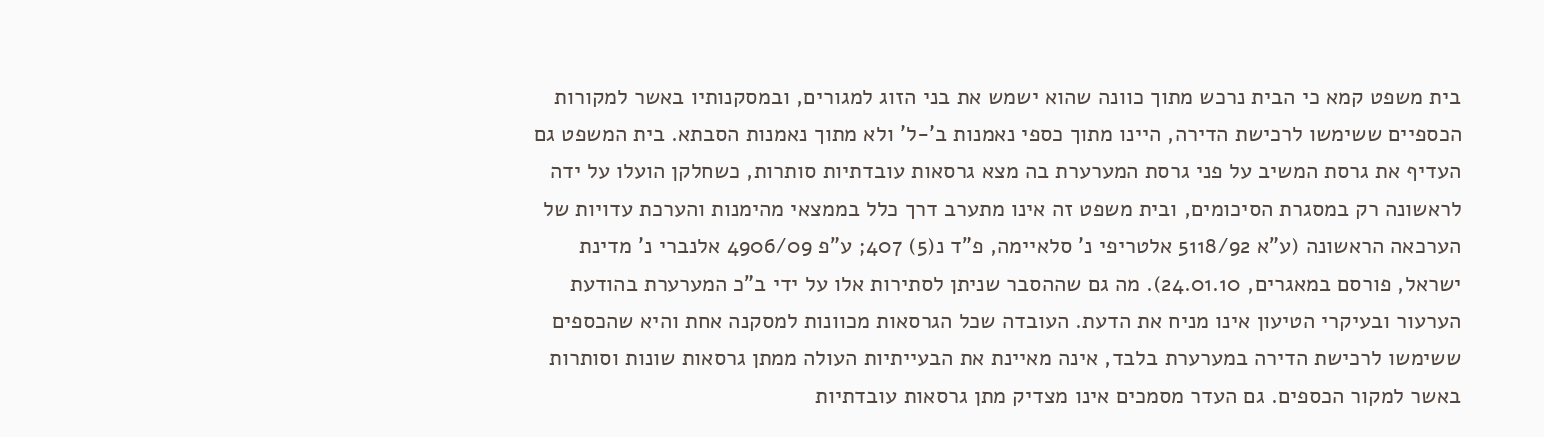בית משפט קמא כי הבית נרכש מתוך כוונה שהוא ישמש את בני הזוג למגורים, ובמסקנותיו באשר למקורות הכספיים ששימשו לרכישת הדירה, היינו מתוך כספי נאמנות ב'-ל' ולא מתוך נאמנות הסבתא. בית המשפט גם העדיף את גרסת המשיב על פני גרסת המערערת בה מצא גרסאות עובדתיות סותרות, כשחלקן הועלו על ידה לראשונה רק במסגרת הסיכומים, ובית משפט זה אינו מתערב דרך כלל בממצאי מהימנות והערכת עדויות של הערכאה הראשונה (ע"א 5118/92 אלטריפי נ' סלאיימה, פ"ד נ(5) 407; ע"פ 4906/09 אלנברי נ' מדינת ישראל, פורסם במאגרים, 24.01.10). מה גם שההסבר שניתן לסתירות אלו על ידי ב"כ המערערת בהודעת הערעור ובעיקרי הטיעון אינו מניח את הדעת. העובדה שכל הגרסאות מכוונות למסקנה אחת והיא שהכספים ששימשו לרכישת הדירה במערערת בלבד, אינה מאיינת את הבעייתיות העולה ממתן גרסאות שונות וסותרות באשר למקור הכספים. גם העדר מסמכים אינו מצדיק מתן גרסאות עובדתיות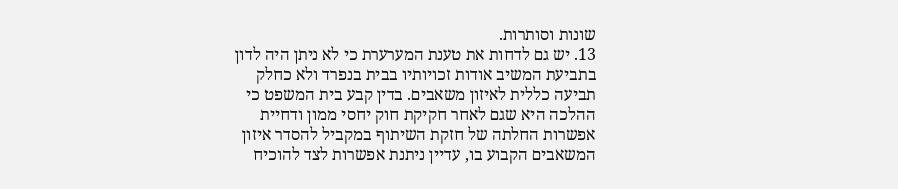שונות וסותרות.
13. יש גם לדחות את טענת המערערת כי לא ניתן היה לדון בתביעת המשיב אודות זכויותיו בבית בנפרד ולא כחלק תביעה כללית לאיזון משאבים. בדין קבע בית המשפט כי ההלכה היא שגם לאחר חקיקת חוק יחסי ממון ודחיית אפשרות החלתה של חזקת השיתוף במקביל להסדר איזון המשאבים הקבוע בו, עדיין ניתנת אפשרות לצד להוכיח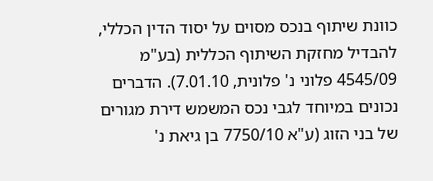כוונת שיתוף בנכס מסוים על יסוד הדין הכללי, להבדיל מחזקת השיתוף הכללית (בע"מ 4545/09 פלוני נ' פלונית, 7.01.10). הדברים נכונים במיוחד לגבי נכס המשמש דירת מגורים של בני הזוג (ע"א 7750/10 בן גיאת נ'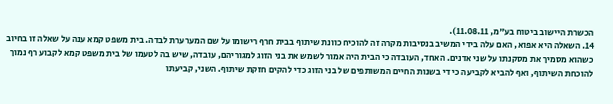הכשרת היישוב ביטוח בע"מ, 11.08.11).
14. השאלה היא אפוא, האם עלה בידי המשיב בנסיבות מקרה זה להוכיח כוונת שיתוף בבית חרף רישומו על שם המערערת לבדה. בית משפט קמא ענה על שאלה זו בחיוב כשהוא מסמיך את מסקנתו על שני אדנים. האחד, העובדה כי הבית היה אמור לשמש את בני הזוג למגוריהם, עובדה, שיש בה לטעמו של בית משפט קמא לקבוע רף נמוך להוכחת השיתוף, ואף להביא לקביעה כי די בשנות החיים המשותפים של בני הזוג כדי להקים חזקת שיתוף. השני, קביעתו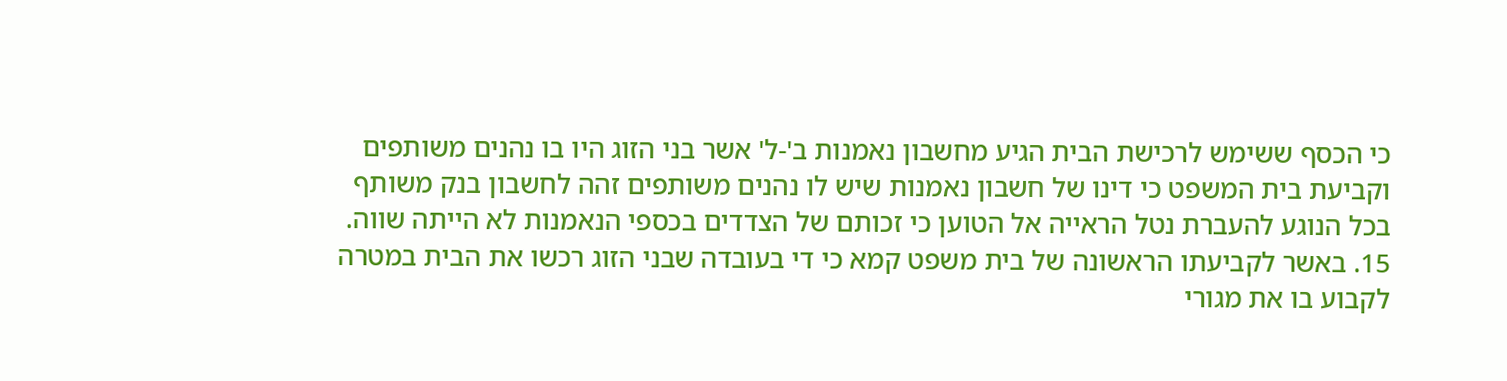כי הכסף ששימש לרכישת הבית הגיע מחשבון נאמנות ב'-ל' אשר בני הזוג היו בו נהנים משותפים וקביעת בית המשפט כי דינו של חשבון נאמנות שיש לו נהנים משותפים זהה לחשבון בנק משותף בכל הנוגע להעברת נטל הראייה אל הטוען כי זכותם של הצדדים בכספי הנאמנות לא הייתה שווה.
15. באשר לקביעתו הראשונה של בית משפט קמא כי די בעובדה שבני הזוג רכשו את הבית במטרה לקבוע בו את מגורי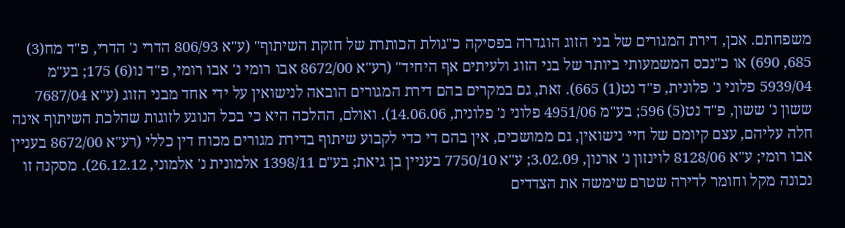משפחתם. אכן, דירת המגורים של בני הזוג הוגדרה בפסיקה כ"גולת הכותרת של חזקת השיתוף" (ע"א 806/93 הדרי נ' הדרי, פ"ד מח(3) 685, 690) או כ"נכס המשמעותי ביותר של בני הזוג ולעיתים אף היחיד" (רע"א 8672/00 אבו רומי נ' אבו רומי, פ"ד נו(6) 175; בע"מ 5939/04 פלוני נ' פלונית, פ"ד נט(1) 665). זאת, גם במקרים בהם דירת המגורים הובאה לנישואין על ידי אחד מבני הזוג (ע"א 7687/04 ששון נ' ששון, פ"ד נט(5) 596; בע"מ 4951/06 פלוני נ' פלונית, 14.06.06). ואולם, ההלכה היא כי בכל הנוגע לזוגות שהלכת השיתוף אינה חלה עליהם, עצם קיומם של חיי נישואין, גם ממושכים, אין בהם די כדי לקבוע שיתוף בדירת מגורים מכוח דין כללי (רע"א 8672/00 בעניין אבו רומי; ע"א 8128/06 לוינזון נ' ארנון, 3.02.09; ע"א 7750/10 בעניין בן גיאת; בע"ם 1398/11 אלמונית נ' אלמוני, 26.12.12). מסקנה זו נכונה מקל וחומר לדירה שטרם שימשה את הצדדים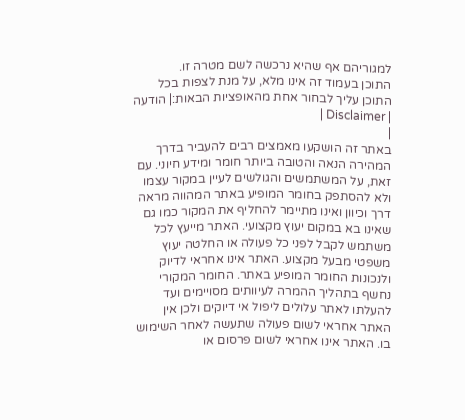למגוריהם אף שהיא נרכשה לשם מטרה זו.
התוכן בעמוד זה אינו מלא, על מנת לצפות בכל התוכן עליך לבחור אחת מהאופציות הבאות:| הודעה | Disclaimer |
|
באתר זה הושקעו מאמצים רבים להעביר בדרך המהירה הנאה והטובה ביותר חומר ומידע חיוני. עם זאת, על המשתמשים והגולשים לעיין במקור עצמו ולא להסתפק בחומר המופיע באתר המהווה מראה דרך וכיוון ואינו מתיימר להחליף את המקור כמו גם שאינו בא במקום יעוץ מקצועי. האתר מייעץ לכל משתמש לקבל לפני כל פעולה או החלטה יעוץ משפטי מבעל מקצוע. האתר אינו אחראי לדיוק ולנכונות החומר המופיע באתר. החומר המקורי נחשף בתהליך ההמרה לעיוותים מסויימים ועד להעלתו לאתר עלולים ליפול אי דיוקים ולכן אין האתר אחראי לשום פעולה שתעשה לאחר השימוש בו. האתר אינו אחראי לשום פרסום או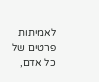לאמיתות פרטים של כל אדם,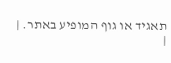תאגיד או גוף המופיע באתר. |
|